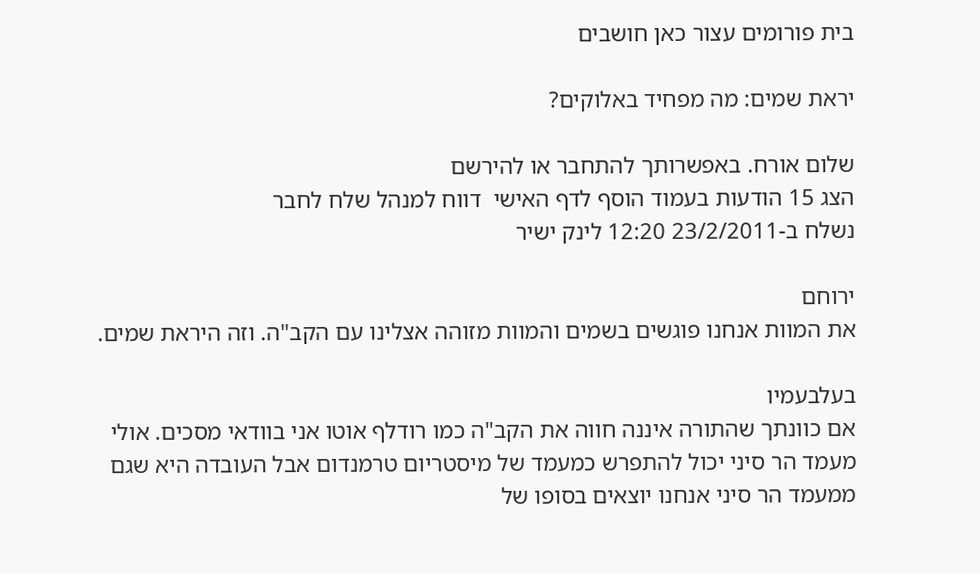בית פורומים עצור כאן חושבים

יראת שמים: מה מפחיד באלוקים?

שלום אורח. באפשרותך להתחבר או להירשם
הצג 15 הודעות בעמוד הוסף לדף האישי  דווח למנהל שלח לחבר
נשלח ב-23/2/2011 12:20 לינק ישיר

ירוחם
את המוות אנחנו פוגשים בשמים והמוות מזוהה אצלינו עם הקב"ה. וזה היראת שמים.

בעלבעמיו
אם כוונתך שהתורה איננה חווה את הקב"ה כמו רודלף אוטו אני בוודאי מסכים. אולי מעמד הר סיני יכול להתפרש כמעמד של מיסטריום טרמנדום אבל העובדה היא שגם ממעמד הר סיני אנחנו יוצאים בסופו של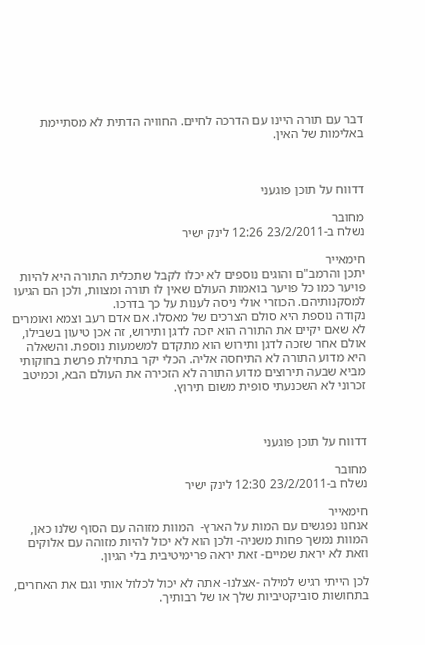דבר עם תורה היינו עם הדרכה לחיים. החוויה הדתית לא מסתיימת באלימות של האין.



דדווח על תוכן פוגעני

מחובר
נשלח ב-23/2/2011 12:26 לינק ישיר

חימאייר
יתכן והרמב"ם והוגים נוספים לא יכלו לקבל שתכלית התורה היא להיות פויער כמו כל פויער בואמות העולם שאין לו תורה ומצוות, ולכן הם הגיעו למסקנותיהם. הכוזרי אולי ניסה לענות על כך בדרכו.
נקודה נוספת היא סולם הצרכים של מאסלו. אם אדם רעב וצמא ואומרים לא שאם יקיים את התורה הוא יזכה לדגן ותירוש, זה אכן טיעון בשבילו, אולם אחר שזכה לדגן ותירוש הוא מתקדם למשמעות נוספת. והשאלה היא מדוע התורה לא התיחסה אליה. הכלי יקר בתחילת פרשת בחוקותי מביא שבעה תירוצים מדוע התורה לא הזכירה את העולם הבא, וכמיטב זכרוני לא השכנעתי סופית משום תירוץ.



דדווח על תוכן פוגעני

מחובר
נשלח ב-23/2/2011 12:30 לינק ישיר

חימאייר
אנחנו נפגשים עם המות על הארץ-  המוות מזוהה עם הסוף שלנו כאן, המוות נמשך פחות משניה- ולכן הוא לא יכול להיות מזוהה עם אלוקים  וזאת לא יראת שמיים- זאת יראה פרימיטיבית בלי הגיון.

לכן הייתי רגיש למילה -אצלנו- אתה לא יכול לכלול אותי וגם את האחרים, בתחושות סוביקטיביות שלך או של רבותיך.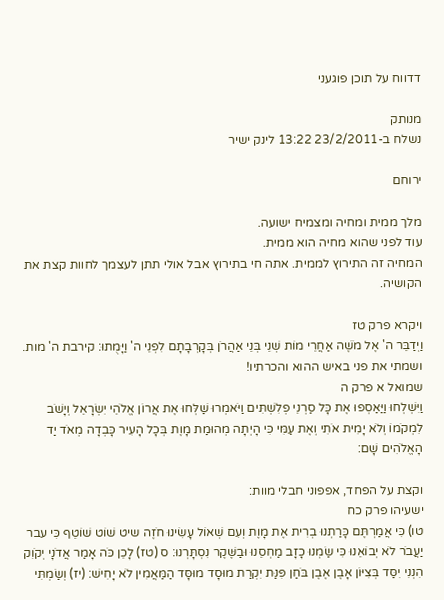דדווח על תוכן פוגעני

מנותק
נשלח ב-23/2/2011 13:22 לינק ישיר

ירוחם

מלך ממית ומחיה ומצמיח ישועה.
עוד לפני שהוא מחיה הוא ממית.
המחיה זה התירוץ לממית. אתה חי בתירוץ אבל אולי תתן לעצמך לחוות קצת את הקושיה.

ויקרא פרק טז
וַיְדַבֵּר ה' אֶל מֹשֶׁה אַחֲרֵי מוֹת שְׁנֵי בְּנֵי אַהֲרֹן בְּקָרְבָתָם לִפְנֵי ה' וַיָּמֻתוּ: קירבת ה' מות. ושמתי את פני באיש ההוא והכרתיו!
שמואל א פרק ה
וַיִּשְׁלְחוּ וַיַּאַסְפוּ אֶת כָּל סַרְנֵי פְלִשְׁתִּים וַיֹּאמְרוּ שַׁלְּחוּ אֶת אֲרוֹן אֱלֹהֵי יִשְׂרָאֵל וְיָשֹׁב לִמְקֹמוֹ וְלֹא יָמִית אֹתִי וְאֶת עַמִּי כִּי הָיְתָה מְהוּמַת מָוֶת בְּכָל הָעִיר כָּבְדָה מְאֹד יַד הָאֱלֹהִים שָׁם:

וקצת על הפחד, אפפוני חבלי מוות:
ישעיהו פרק כח
טו) כִּי אֲמַרְתֶּם כָּרַתְנוּ בְרִית אֶת מָוֶת וְעִם שְׁאוֹל עָשִׂינוּ חֹזֶה שיט שׁוֹט שׁוֹטֵף כִּי עבר יַעֲבֹר לֹא יְבוֹאֵנוּ כִּי שַׂמְנוּ כָזָב מַחְסֵנוּ וּבַשֶּׁקֶר נִסְתָּרְנוּ: ס (טז) לָכֵן כֹּה אָמַר אֲדֹנָי יְקֹוִק הִנְנִי יִסַּד בְּצִיּוֹן אָבֶן אֶבֶן בֹּחַן פִּנַּת יִקְרַת מוּסָד מוּסָּד הַמַּאֲמִין לֹא יָחִישׁ: (יז) וְשַׂמְתִּי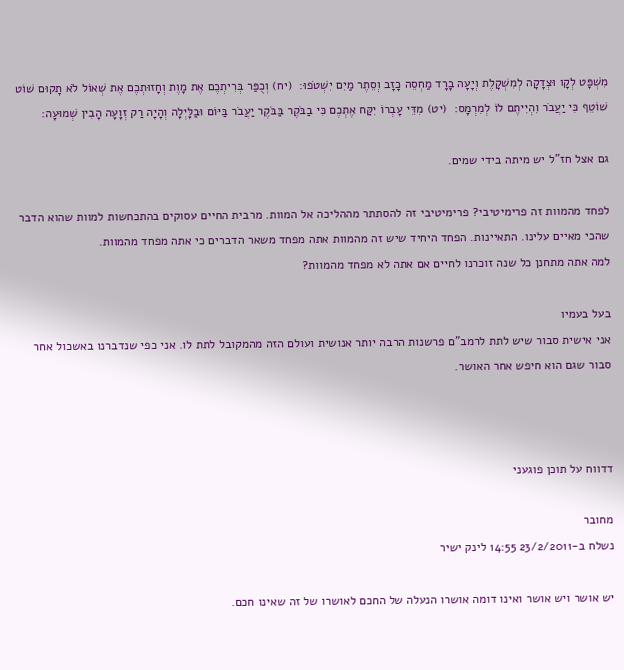מִשְׁפָּט לְקָו וּצְדָקָה לְמִשְׁקָלֶת וְיָעָה בָרָד מַחְסֵה כָזָב וְסֵתֶר מַיִם יִשְׁטֹפוּ:  (יח) וְכֻפַּר בְּרִיתְכֶם אֶת מָוֶת וְחָזוּתְכֶם אֶת שְׁאוֹל לֹא תָקוּם שׁוֹט שׁוֹטֵף כִּי יַעֲבֹר וִהְיִיתֶם לוֹ לְמִרְמָס:  (יט) מִדֵּי עָבְרוֹ יִקַּח אֶתְכֶם כִּי בַבֹּקֶר בַּבֹּקֶר יַעֲבֹר בַּיּוֹם וּבַלָּיְלָה וְהָיָה רַק זְוָעָה הָבִין שְׁמוּעָה:

גם אצל חז"ל יש מיתה בידי שמים.

לפחד מהמוות זה פרימיטיבי? פרימיטיבי זה להסתתר מההליכה אל המוות. מרבית החיים עסוקים בהתכחשות למוות שהוא הדבר שהכי מאיים עלינו. התאיינות. הפחד היחיד שיש זה מהמוות אתה מפחד משאר הדברים כי אתה מפחד מהמוות.
למה אתה מתחנן כל שנה זוכרנו לחיים אם אתה לא מפחד מהמוות?

בעל בעמיו
אני אישית סבור שיש לתת לרמב"ם פרשנות הרבה יותר אנושית ועולם הזה מהמקובל לתת לו. אני כפי שנדברנו באשכול אחר סבור שגם הוא חיפש אחר האושר.



דדווח על תוכן פוגעני

מחובר
נשלח ב-23/2/2011 14:55 לינק ישיר

יש אושר ויש אושר ואינו דומה אושרו הנעלה של החכם לאושרו של זה שאינו חכם.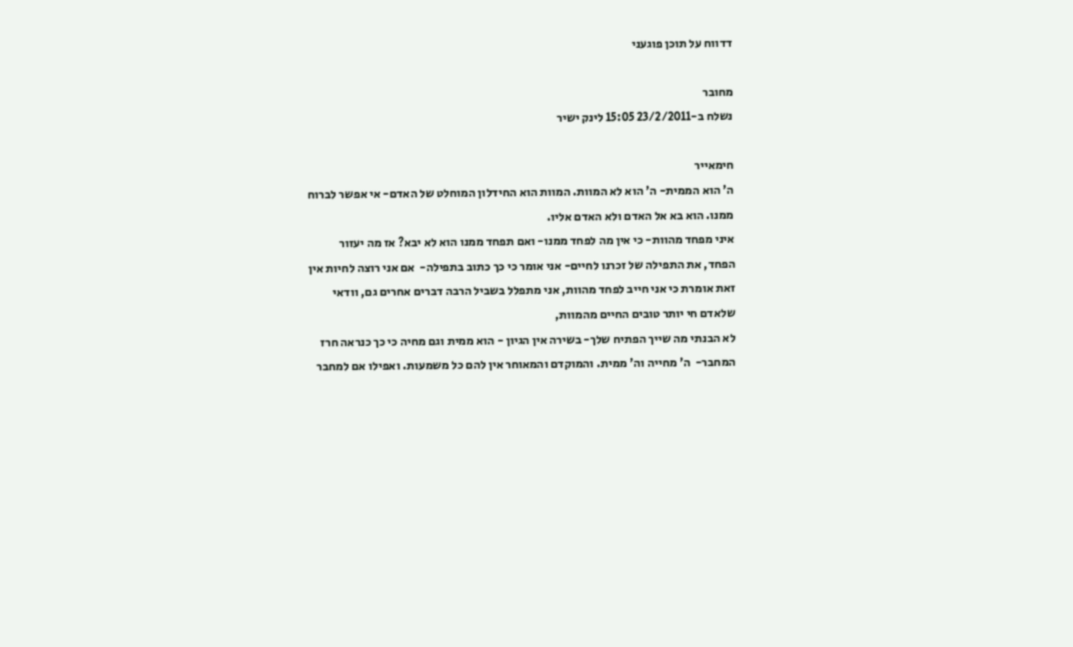דדווח על תוכן פוגעני

מחובר
נשלח ב-23/2/2011 15:05 לינק ישיר

חימאייר
ה' הוא הממית- ה' הוא לא המוות. המוות הוא החידלון המוחלט של האדם- אי אפשר לברוח ממנו. הוא בא אל האדם ולא האדם אליו.
איני מפחד מהוות- כי אין מה לפחד ממנו- ואם תפחד ממנו הוא לא יבא? אז מה יעזור הפחד, את התפילה של זכרנו לחיים- אני אומר כי כך כתוב בתפילה-  אם אני רוצה לחיות אין זאת אומרת כי אני חייב לפחד מהוות, אני מתפלל בשביל הרבה דברים אחרים גם, וודאי שלאדם חי יותר טובים החיים מהמוות,
לא הבנתי מה שייך הפתיח שלך- בשירה אין הגיון - הוא ממית וגם מחיה כי כך כנראה חרז המחבר-  ה' מחייה וה' ממית. והמוקדם והמאוחר אין להם כל משמעות. ואפילו אם למחבר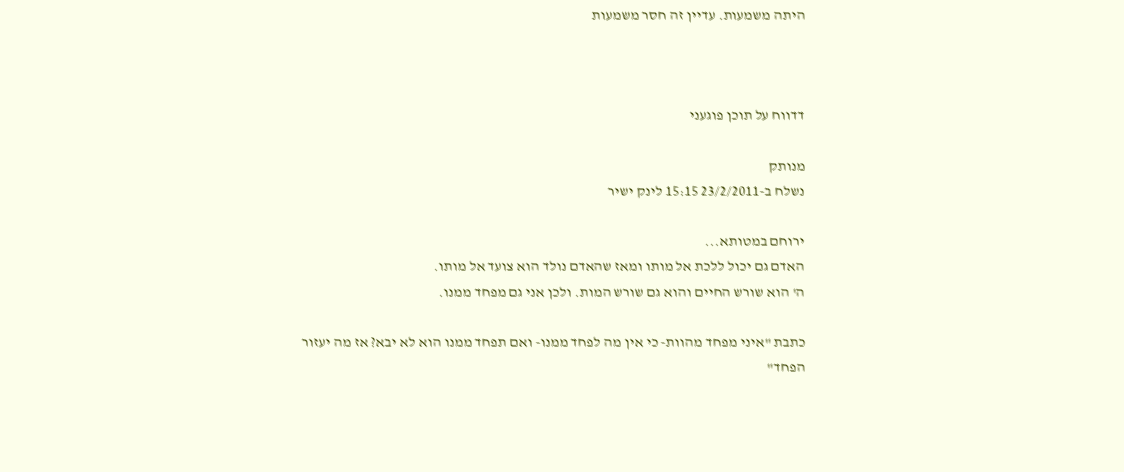היתה משמעות. עדיין זה חסר משמעות



דדווח על תוכן פוגעני

מנותק
נשלח ב-23/2/2011 15:15 לינק ישיר

ירוחם במטותא...
האדם גם יכול ללכת אל מותו ומאז שהאדם נולד הוא צועד אל מותו.
ה' הוא שורש החיים והוא גם שורש המות. ולכן אני גם מפחד ממנו.

כתבת "איני מפחד מהוות- כי אין מה לפחד ממנו- ואם תפחד ממנו הוא לא יבא? אז מה יעזור הפחד"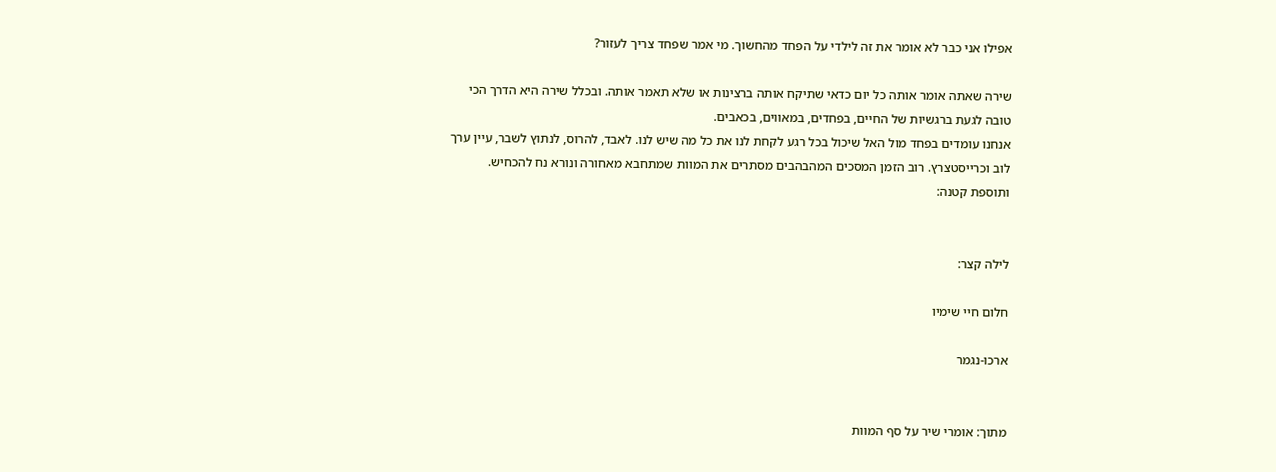אפילו אני כבר לא אומר את זה לילדי על הפחד מהחשוך. מי אמר שפחד צריך לעזור?

שירה שאתה אומר אותה כל יום כדאי שתיקח אותה ברצינות או שלא תאמר אותה. ובכלל שירה היא הדרך הכי טובה לגעת ברגשיות של החיים, בפחדים, במאווים, בכאבים.
אנחנו עומדים בפחד מול האל שיכול בכל רגע לקחת לנו את כל מה שיש לנו. לאבד, להרוס, לנתוץ לשבר, עיין ערך לוב וכרייסטצרץ. רוב הזמן המסכים המהבהבים מסתרים את המוות שמתחבא מאחורה ונורא נח להכחיש.
ותוספת קטנה:


לילה קצר:

חלום חיי שימיו

ארכו-נגמר


מתוך: אומרי שיר על סף המוות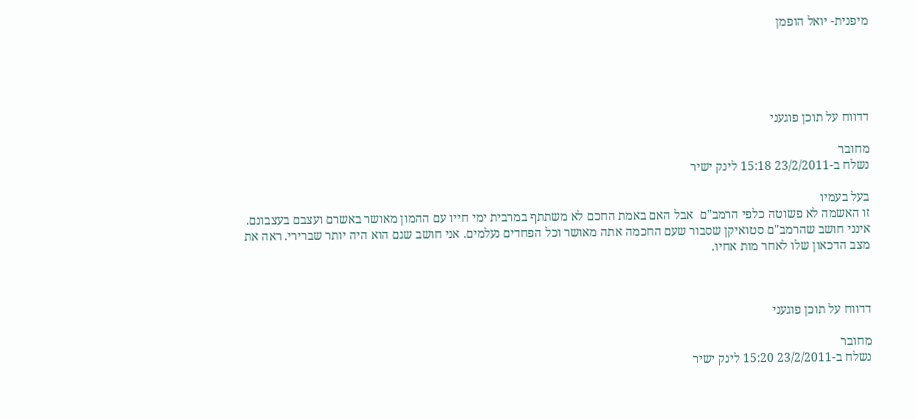מיפנית- יואל הופמן





דדווח על תוכן פוגעני

מחובר
נשלח ב-23/2/2011 15:18 לינק ישיר

בעל בעמיו
זו האשמה לא פשוטה כלפי הרמב"ם  אבל האם באמת החכם לא משתתף במרבית ימי חייו עם ההמון מאושר באשרם ועצבם בעצבונם.  אינני חושב שהרמב"ם סטואיקן שסבור שעם החכמה אתה מאושר וכל הפחדים נעלמים. אני חושב שגם הוא היה יותר שברירי. ראה את מצב הדכאון שלו לאחר מות אחיו.



דדווח על תוכן פוגעני

מחובר
נשלח ב-23/2/2011 15:20 לינק ישיר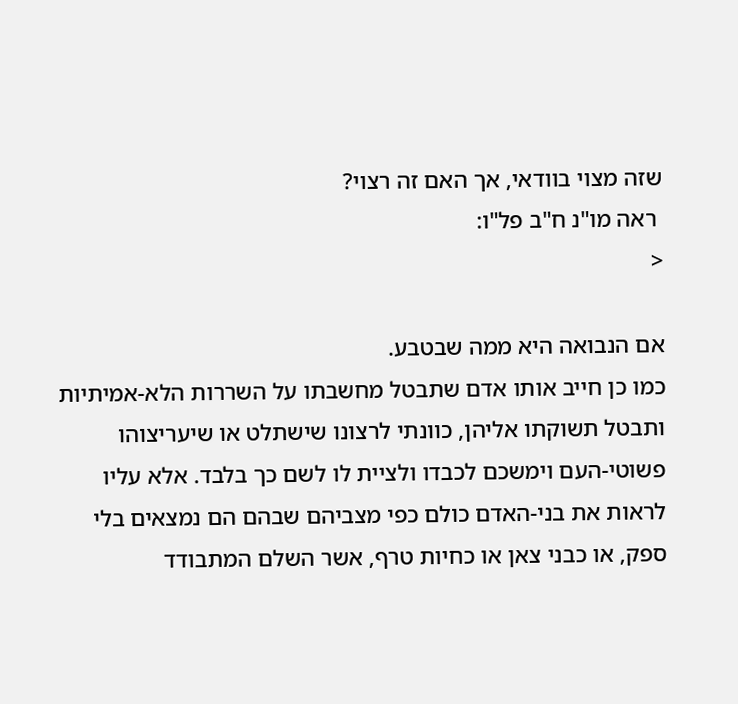שזה מצוי בוודאי, אך האם זה רצוי?
 ראה מו"נ ח"ב פל"ו:
<

אם הנבואה היא ממה שבטבע.
כמו כן חייב אותו אדם שתבטל מחשבתו על השררות הלא-אמיתיות ותבטל תשוקתו אליהן, כוונתי לרצונו שישתלט או שיעריצוהו פשוטי-העם וימשכם לכבדו ולציית לו לשם כך בלבד. אלא עליו לראות את בני-האדם כולם כפי מצביהם שבהם הם נמצאים בלי ספק, או כבני צאן או כחיות טרף, אשר השלם המתבודד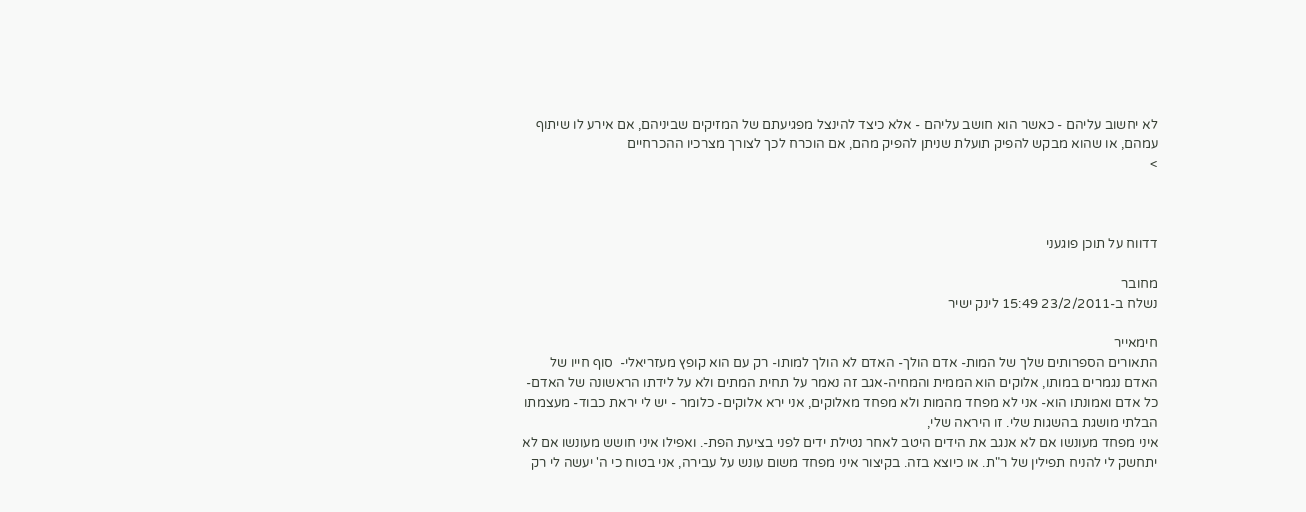לא יחשוב עליהם - כאשר הוא חושב עליהם - אלא כיצד להינצל מפגיעתם של המזיקים שביניהם, אם אירע לו שיתוף עמהם, או שהוא מבקש להפיק תועלת שניתן להפיק מהם, אם הוכרח לכך לצורך מצרכיו ההכרחיים
>



דדווח על תוכן פוגעני

מחובר
נשלח ב-23/2/2011 15:49 לינק ישיר

חימאייר
התאורים הספרותים שלך של המות- אדם הולך- האדם לא הולך למותו- רק עם הוא קופץ מעזריאלי-  סוף חייו של האדם נגמרים במותו, אלוקים הוא הממית והמחיה-אגב זה נאמר על תחית המתים ולא על לידתו הראשונה של האדם-
כל אדם ואמונתו הוא- אני לא מפחד מהמות ולא מפחד מאלוקים, אני ירא אלוקים- כלומר - יש לי יראת כבוד- מעצמתו הבלתי מושגת בהשגות שלי. זו היראה שלי,
איני מפחד מעונשו אם לא אנגב את הידים היטב לאחר נטילת ידים לפני בציעת הפת-. ואפילו איני חושש מעונשו אם לא יתחשק לי להניח תפילין של ר"ת. או כיוצא בזה. בקיצור איני מפחד משום עונש על עבירה, אני בטוח כי ה' יעשה לי רק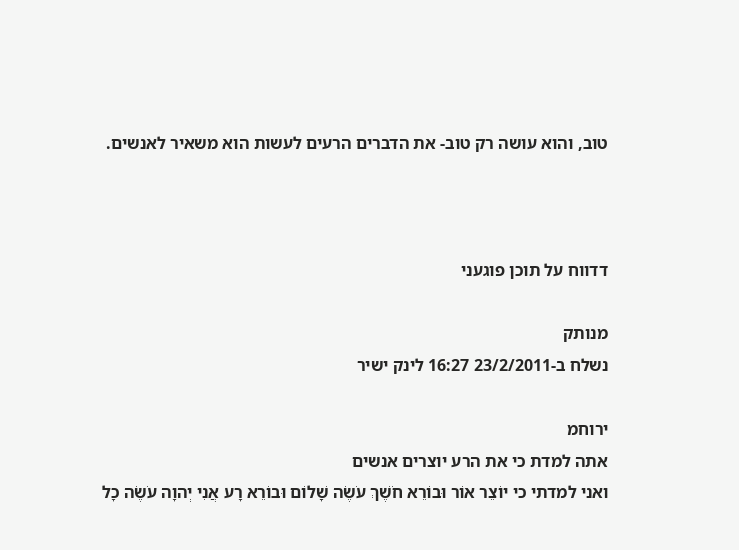טוב, והוא עושה רק טוב- את הדברים הרעים לעשות הוא משאיר לאנשים.



דדווח על תוכן פוגעני

מנותק
נשלח ב-23/2/2011 16:27 לינק ישיר

ירוחמ
אתה למדת כי את הרע יוצרים אנשים
ואני למדתי כי יוֹצֵר אוֹר וּבוֹרֵא חֹשֶׁךְ עֹשֶׂה שָׁלוֹם וּבוֹרֵא רָע אֲנִי יְהוָה עֹשֶׂה כָל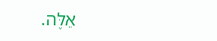אֵלֶּה.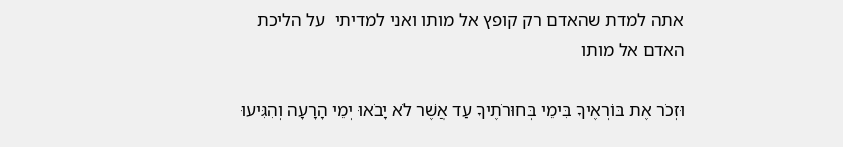אתה למדת שהאדם רק קופץ אל מותו ואני למדיתי  על הליכת האדם אל מותו

וּזְכֹר אֶת בּוֹרְאֶיךָ בִּימֵי בְּחוּרֹתֶיךָ עַד אֲשֶׁר לֹא יָבֹאוּ יְמֵי הָרָעָה וְהִגִּיעוּ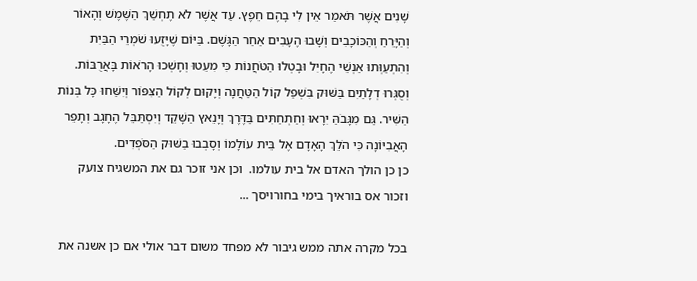שָׁנִים אֲשֶׁר תֹּאמַר אֵין לִי בָהֶם חֵפֶץ. עַד אֲשֶׁר לֹא תֶחְשַׁךְ הַשֶּׁמֶשׁ וְהָאוֹר וְהַיָּרֵחַ וְהַכּוֹכָבִים וְשָׁבוּ הֶעָבִים אַחַר הַגָּשֶׁם. בַּיּוֹם שֶׁיָּזֻעוּ שֹׁמְרֵי הַבַּיִת וְהִתְעַוְּתוּ אַנְשֵׁי הֶחָיִל וּבָטְלוּ הַטֹּחֲנוֹת כִּי מִעֵטוּ וְחָשְׁכוּ הָרֹאוֹת בָּאֲרֻבּוֹת. וְסֻגְּרוּ דְלָתַיִם בַּשּׁוּק בִּשְׁפַל קוֹל הַטַּחֲנָה וְיָקוּם לְקוֹל הַצִּפּוֹר וְיִשַּׁחוּ כָּל בְּנוֹת הַשִּׁיר. גַּם מִגָּבֹהַּ יִרָאוּ וְחַתְחַתִּים בַּדֶּרֶךְ וְיָנֵאץ הַשָּׁקֵד וְיִסְתַּבֵּל הֶחָגָב וְתָפֵר הָאֲבִיּוֹנָה כִּי הֹלֵךְ הָאָדָם אֶל בֵּית עוֹלָמוֹ וְסָבְבוּ בַשּׁוּק הַסֹּפְדִים.
כן כן הולך האדם אל בית עולמו.  וכן אני זוכר גם את המשגיח צועק וזכור אס בוראיך בימי בחורויסך ...

בכל מקרה אתה ממש גיבור לא מפחד משום דבר אולי אם כן אשנה את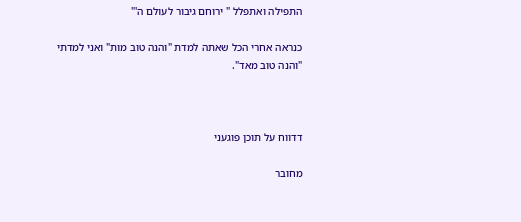התפילה ואתפלל " ירוחם גיבור לעולם ה'"

כנראה אחרי הכל שאתה למדת "והנה טוב מות" ואני למדתי "והנה טוב מאד".



דדווח על תוכן פוגעני

מחובר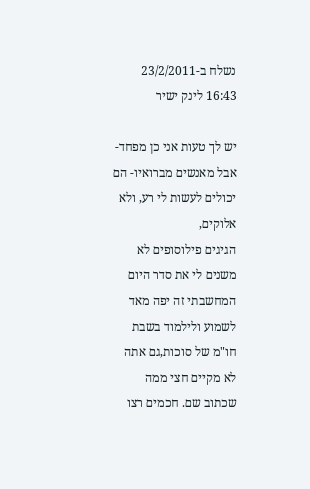נשלח ב-23/2/2011 16:43 לינק ישיר

יש לך טעות אני כן מפחד- אבל מאנשים מברואיו- הם יכולים לעשות לי רע, ולא אלוקים,
הגיגים פילוסופים לא משנים לי את סדר היום המחשבתי זה יפה מאד לשמוע ולילמוד בשבת חו"מ של סוכות,גם אתה לא מקיים חצי ממה שכתוב שם. חכמים רצו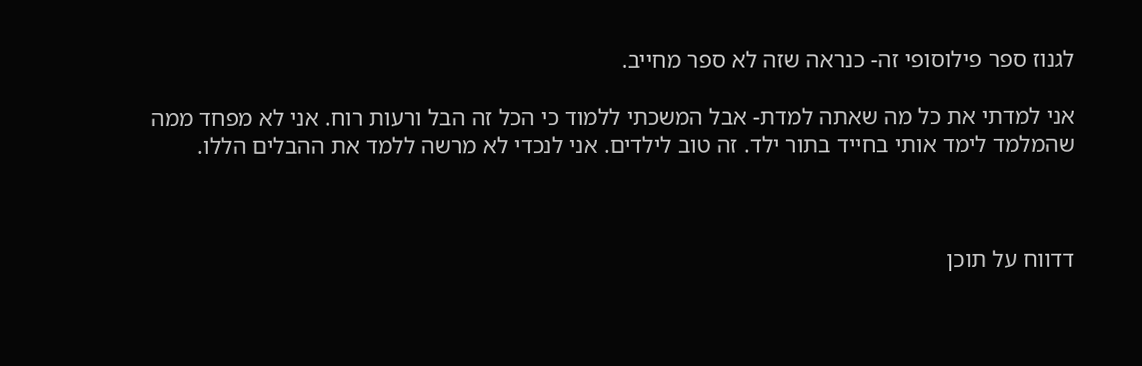לגנוז ספר פילוסופי זה- כנראה שזה לא ספר מחייב.

אני למדתי את כל מה שאתה למדת- אבל המשכתי ללמוד כי הכל זה הבל ורעות רוח. אני לא מפחד ממה שהמלמד לימד אותי בחייד בתור ילד. זה טוב לילדים. אני לנכדי לא מרשה ללמד את ההבלים הללו.



דדווח על תוכן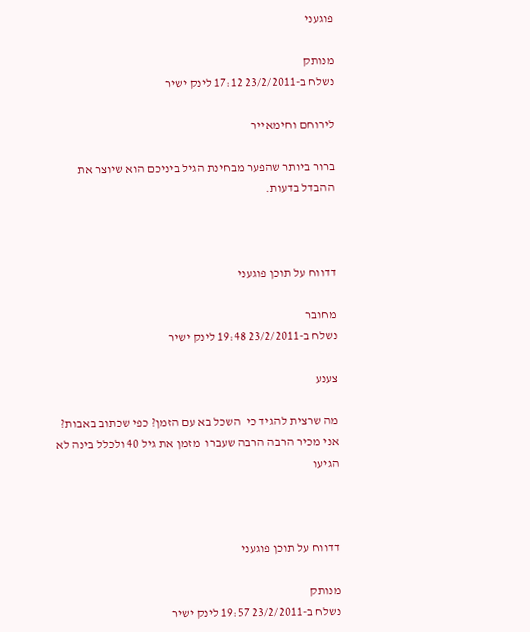פוגעני

מנותק
נשלח ב-23/2/2011 17:12 לינק ישיר

לירוחם וחימאייר

ברור ביותר שהפער מבחינת הגיל ביניכם הוא שיוצר את ההבדל בדעות.



דדווח על תוכן פוגעני

מחובר
נשלח ב-23/2/2011 19:48 לינק ישיר

צענע

מה שרצית להגיד כי  השכל בא עם הזמן? כפי שכתוב באבות? אני מכיר הרבה הרבה שעברו  מזמן את גיל 40 ולכלל בינה לא הגיעו



דדווח על תוכן פוגעני

מנותק
נשלח ב-23/2/2011 19:57 לינק ישיר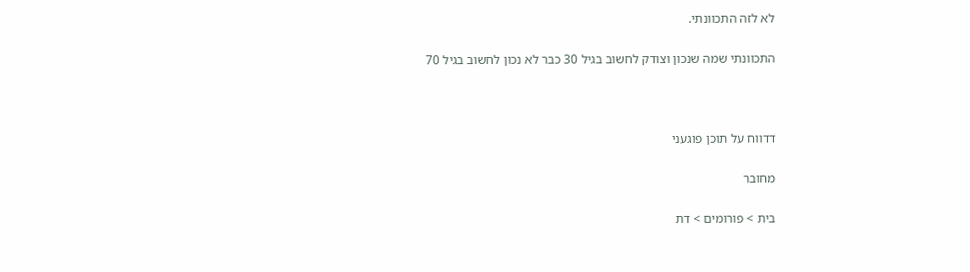לא לזה התכוונתי.

התכוונתי שמה שנכון וצודק לחשוב בגיל 30 כבר לא נכון לחשוב בגיל 70



דדווח על תוכן פוגעני

מחובר

בית > פורומים > דת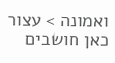ואמונה > עצור כאן חושבים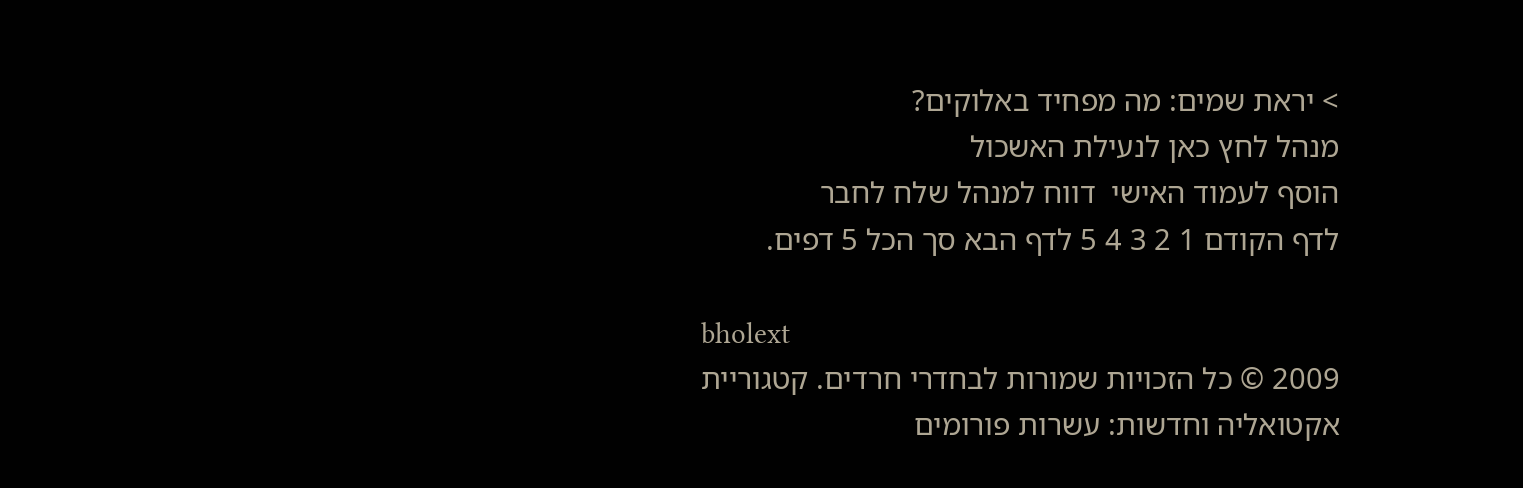> יראת שמים: מה מפחיד באלוקים?
מנהל לחץ כאן לנעילת האשכול
הוסף לעמוד האישי  דווח למנהל שלח לחבר
לדף הקודם 1 2 3 4 5 לדף הבא סך הכל 5 דפים.

bholext
2009 © כל הזכויות שמורות לבחדרי חרדים. קטגוריית אקטואליה וחדשות: עשרות פורומים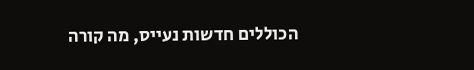הכוללים חדשות נעייס, מה קורה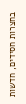בחצרות חסידים, חדשות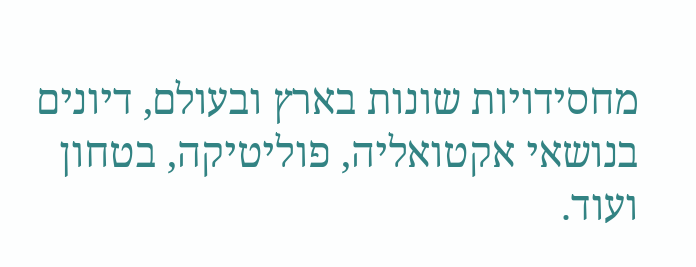מחסידויות שונות בארץ ובעולם, דיונים בנושאי אקטואליה, פוליטיקה, בטחון ועוד.